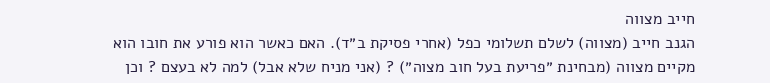חייב מצווה
הגנב חייב (מצווה) לשלם תשלומי כפל (אחרי פסיקת ב״ד). האם כאשר הוא פורע את חובו הוא מקיים מצווה (מבחינת ״פריעת בעל חוב מצוה״) ? (אני מניח שלא אבל) למה לא בעצם ? וכן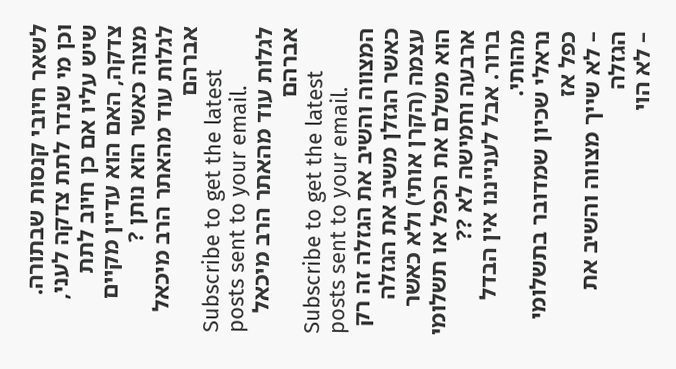לשאר חיובי קנסות שבתורה.
וכן מי שנדר לתת צדקה לעני, שיש עליו אם כן חיוב לתת צדקה, האם הוא עדיין מקיים מצוה כאשר הוא נותן ?
לגלות עוד מהאתר הרב מיכאל אברהם
Subscribe to get the latest posts sent to your email.
לגלות עוד מהאתר הרב מיכאל אברהם
Subscribe to get the latest posts sent to your email.
המצווה והשיב את הגזלה זה רק כאשר הגזלן משיב את הגזלה עצמה (הקרן אותי) ולא כאשר הוא משלם את הכפל או תשלומי ארבעה וחמישה לא ??
ברור. אבל לענייננו אין הבדל מהותי.
נראלי שכיון שמדובר בתשלומי כפל אז
– לא שייך מצווה והשיב את הגזלה
– לא הוי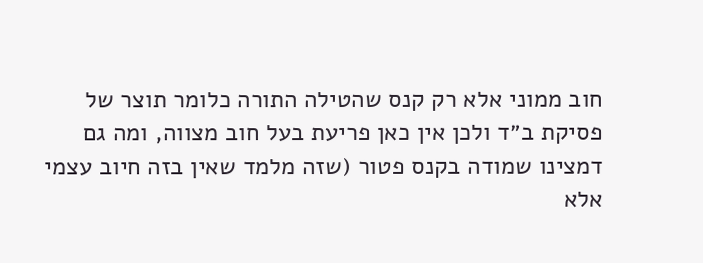חוב ממוני אלא רק קנס שהטילה התורה כלומר תוצר של פסיקת ב״ד ולכן אין כאן פריעת בעל חוב מצווה, ומה גם דמצינו שמודה בקנס פטור (שזה מלמד שאין בזה חיוב עצמי אלא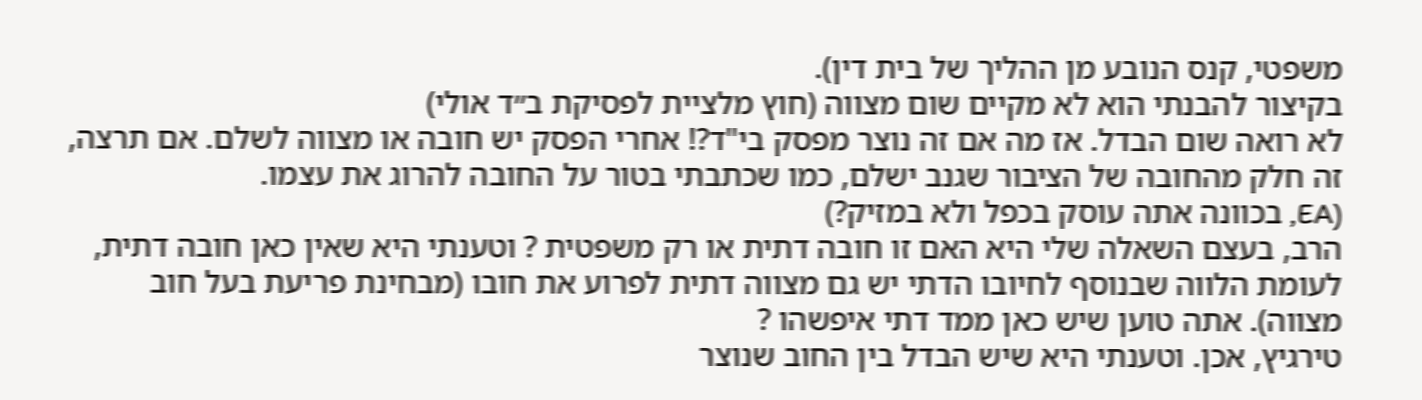משפטי, קנס הנובע מן ההליך של בית דין).
בקיצור להבנתי הוא לא מקיים שום מצווה (חוץ מלציית לפסיקת ב״ד אולי)
לא רואה שום הבדל. אז מה אם זה נוצר מפסק בי"ד?! אחרי הפסק יש חובה או מצווה לשלם. אם תרצה, זה חלק מהחובה של הציבור שגנב ישלם, כמו שכתבתי בטור על החובה להרוג את עצמו.
(EA, בכוונה אתה עוסק בכפל ולא במזיק?)
הרב, בעצם השאלה שלי היא האם זו חובה דתית או רק משפטית ? וטענתי היא שאין כאן חובה דתית, לעומת הלווה שבנוסף לחיובו הדתי יש גם מצווה דתית לפרוע את חובו (מבחינת פריעת בעל חוב מצווה). אתה טוען שיש כאן ממד דתי איפשהו ?
טירגיץ, אכן. וטענתי היא שיש הבדל בין החוב שנוצר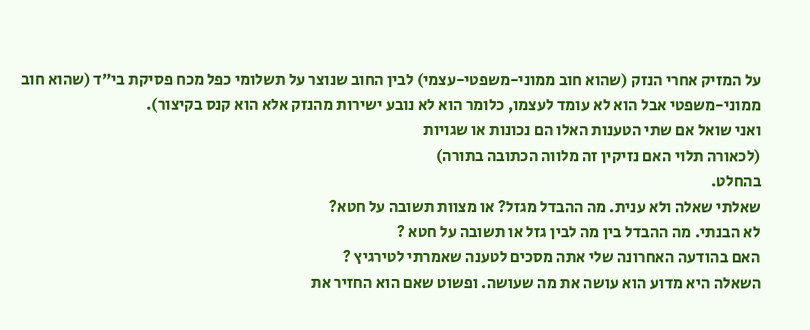על המזיק אחרי הנזק (שהוא חוב ממוני-משפטי-עצמי) לבין החוב שנוצר על תשלומי כפל מכח פסיקת בי״ד (שהוא חוב ממוני-משפטי אבל הוא לא עומד לעצמו, כלומר הוא לא נובע ישירות מהנזק אלא הוא קנס בקיצור).
ואני שואל אם שתי הטענות האלו הם נכונות או שגויות
(לכאורה תלוי האם נזיקין זה מלווה הכתובה בתורה)
בהחלט.
שאלתי שאלה ולא ענית. מה ההבדל מגזל? או מצוות תשובה על חטא?
לא הבנתי. מה ההבדל בין מה לבין גזל או תשובה על חטא ?
האם בהודעה האחרונה שלי אתה מסכים לטענה שאמרתי לטירגיץ ?
השאלה היא מדוע הוא עושה את מה שעושה. ופשוט שאם הוא החזיר את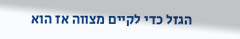הגזל כדי לקיים מצווה אז הוא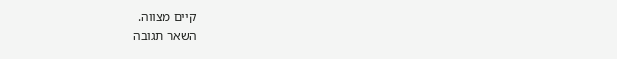קיים מצווה.
השאר תגובה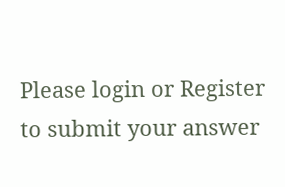Please login or Register to submit your answer